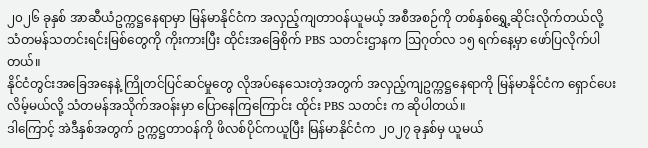၂၀၂၆ ခုနှစ် အာဆီယံဥက္ကဋ္ဌနေရာမှာ မြန်မာနိုင်ငံက အလှည့်ကျတာဝန်ယူမယ့် အစီအစဉ်ကို တစ်နှစ်ရွှေ့ဆိုင်းလိုက်တယ်လို့ သံတမန်သတင်းရင်းမြစ်တွေကို ကိုးကားပြီး ထိုင်းအခြေစိုက် PBS သတင်းဌာနက ဩဂုတ်လ ၁၅ ရက်နေ့မှာ ဖော်ပြလိုက်ပါတယ်။
နိုင်ငံတွင်းအခြေအနေနဲ့ ကြိုတင်ပြင်ဆင်မှုတွေ လိုအပ်နေသေးတဲ့အတွက် အလှည့်ကျဥက္ကဋ္ဌနေရာကို မြန်မာနိုင်ငံက ရှောင်ပေးလိမ့်မယ်လို့ သံတမန်အသိုက်အဝန်းမှာ ပြောနေကြကြောင်း ထိုင်း PBS သတင်း က ဆိုပါတယ်။
ဒါကြောင့် အဲဒီနှစ်အတွက် ဥက္ကဋ္ဌတာဝန်ကို ဖိလစ်ပိုင်ကယူပြီး မြန်မာနိုင်ငံက ၂၀၂၇ ခုနှစ်မှ ယူမယ်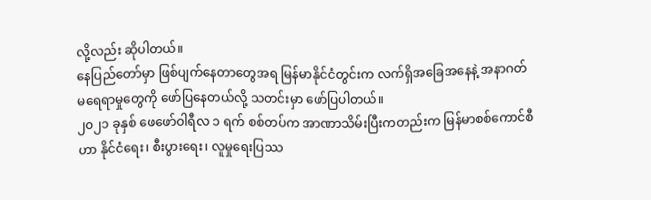လို့လည်း ဆိုပါတယ်။
နေပြည်တော်မှာ ဖြစ်ပျက်နေတာတွေအရ မြန်မာနိုင်ငံတွင်းက လက်ရှိအခြေအနေနဲ့ အနာဂတ် မရေရာမှုတွေကို ဖော်ပြနေတယ်လို့ သတင်းမှာ ဖော်ပြပါတယ်။
၂၀၂၁ ခုနှစ် ဖေဖော်ဝါရီလ ၁ ရက် စစ်တပ်က အာဏာသိမ်းပြီးကတည်းက မြန်မာစစ်ကောင်စီဟာ နိုင်ငံရေး၊ စီးပွားရေး၊ လူမှုရေးပြဿ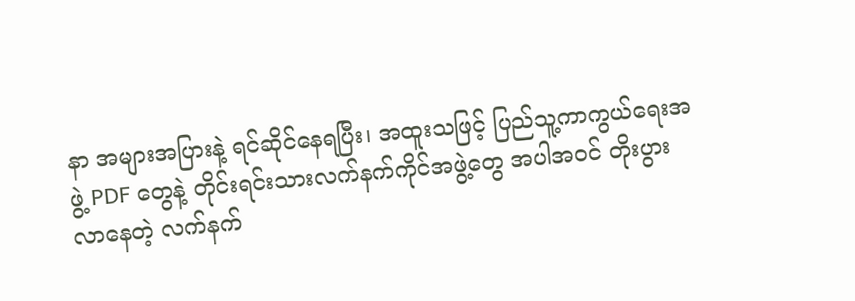နာ အများအပြားနဲ့ ရင်ဆိုင်နေရပြီး၊ အထူးသဖြင့် ပြည်သူ့ကာကွယ်ရေးအဖွဲ့ PDF တွေနဲ့ တိုင်းရင်းသားလက်နက်ကိုင်အဖွဲ့တွေ အပါအဝင် တိုးပွားလာနေတဲ့ လက်နက်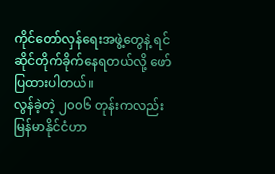ကိုင်တော်လှန်ရေးအဖွဲ့တွေနဲ့ ရင်ဆိုင်တိုက်ခိုက်နေရတယ်လို့ ဖော်ပြထားပါတယ်။
လွန်ခဲ့တဲ့ ၂၀၀၆ တုန်းကလည်း မြန်မာနိုင်ငံဟာ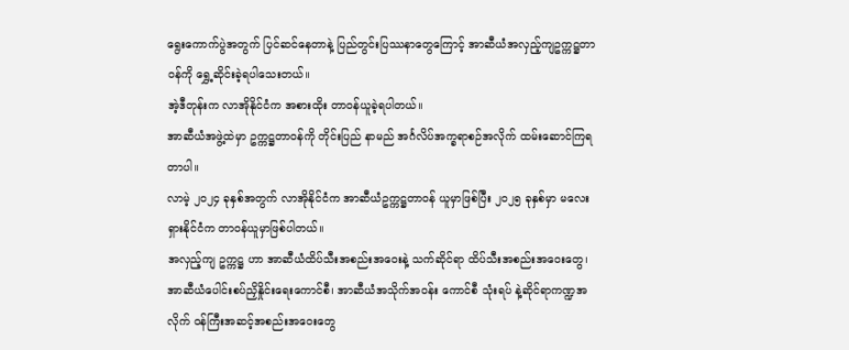ရွေးကောက်ပွဲအတွက် ပြင်ဆင်နေတာနဲ့ ပြည်တွင်းပြဿနာတွေကြောင့် အာဆီယံအလှည့်ကျဥက္ကဋ္ဌတာဝန်ကို ရွှေ့ဆိုင်းခဲ့ရပါသေးတယ်။
အဲ့ဒီတုန်းက လာအိုနိုင်ငံက အစားထိုး တာဝန်ယူခဲ့ရပါတယ်။
အာဆီယံအဖွဲ့ထဲမှာ ဥက္ကဋ္ဌတာဝန်ကို တိုင်းပြည် နာမည် အင်္ဂလိပ်အက္ခရာစဉ်အလိုက် ထမ်းဆောင်ကြရတာပါ။
လာမဲ့ ၂၀၂၄ ခုနှစ်အတွက် လာအိုနိုင်ငံက အာဆီယံဥက္ကဋ္ဌတာဝန် ယူမှာဖြစ်ပြီး ၂၀၂၅ ခုနှစ်မှာ မလေးရှားနိုင်ငံက တာဝန်ယူမှာဖြစ်ပါတယ်။
အလှည့်ကျ ဥက္ကဋ္ဌ ဟာ အာဆီယံထိပ်သီးအစည်းအဝေးနဲ့ သက်ဆိုင်ရာ ထိပ်သီးအစည်းအဝေးတွေ၊ အာဆီယံပေါင်းစပ်ညှိနှိုင်းရေးကောင်စီ၊ အာဆီယံအသိုက်အဝန်း ကောင်စီ သုံးရပ် နဲ့ဆိုင်ရာကဏ္ဍအလိုက် ဝန်ကြီးအဆင့်အစည်းအဝေးတွေ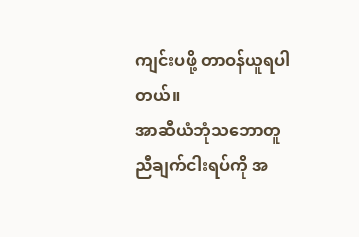ကျင်းပဖို့ တာဝန်ယူရပါတယ်။
အာဆီယံဘုံသဘောတူညီချက်ငါးရပ်ကို အ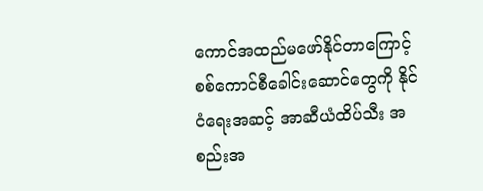ကောင်အထည်မဖော်နိုင်တာကြောင့် စစ်ကောင်စီခေါင်းဆောင်တွေကို နိုင်ငံရေးအဆင့် အာဆီယံထိပ်သီး အစည်းအ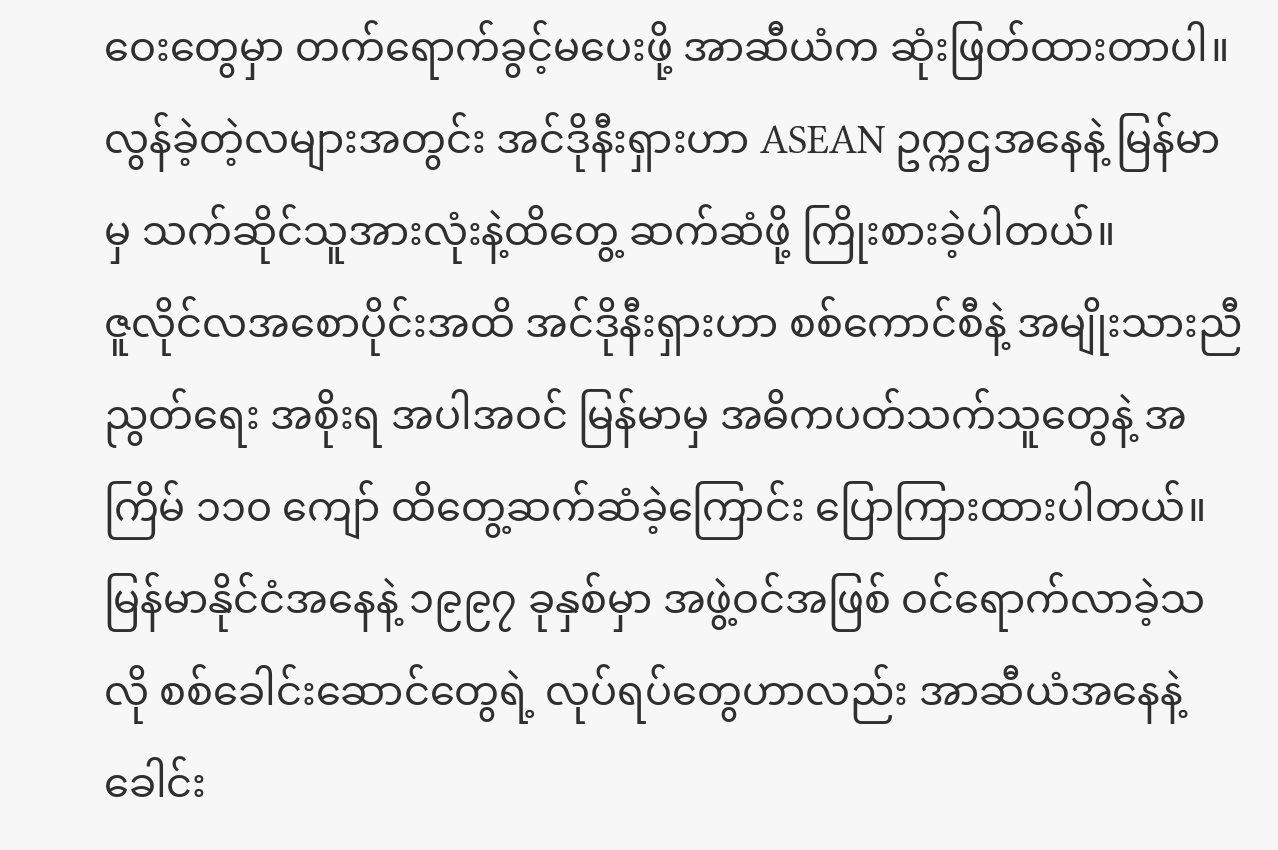ဝေးတွေမှာ တက်ရောက်ခွင့်မပေးဖို့ အာဆီယံက ဆုံးဖြတ်ထားတာပါ။
လွန်ခဲ့တဲ့လများအတွင်း အင်ဒိုနီးရှားဟာ ASEAN ဥက္ကဌအနေနဲ့ မြန်မာမှ သက်ဆိုင်သူအားလုံးနဲ့ထိတွေ့ ဆက်ဆံဖို့ ကြိုးစားခဲ့ပါတယ်။
ဇူလိုင်လအစောပိုင်းအထိ အင်ဒိုနီးရှားဟာ စစ်ကောင်စီနဲ့ အမျိုးသားညီညွတ်ရေး အစိုးရ အပါအဝင် မြန်မာမှ အဓိကပတ်သက်သူတွေနဲ့ အကြိမ် ၁၁၀ ကျော် ထိတွေ့ဆက်ဆံခဲ့ကြောင်း ပြောကြားထားပါတယ်။
မြန်မာနိုင်ငံအနေနဲ့ ၁၉၉၇ ခုနှစ်မှာ အဖွဲ့ဝင်အဖြစ် ဝင်ရောက်လာခဲ့သလို စစ်ခေါင်းဆောင်တွေရဲ့ လုပ်ရပ်တွေဟာလည်း အာဆီယံအနေနဲ့ ခေါင်း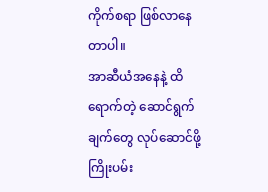ကိုက်စရာ ဖြစ်လာနေတာပါ။
အာဆီယံအနေနဲ့ ထိရောက်တဲ့ ဆောင်ရွက်ချက်တွေ လုပ်ဆောင်ဖို့ ကြိုးပမ်း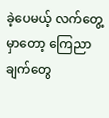ခဲ့ပေမယ့် လက်တွေ့မှာတော့ ကြေညာချက်တွေ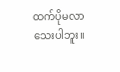ထက်ပိုမလာသေးပါဘူး။